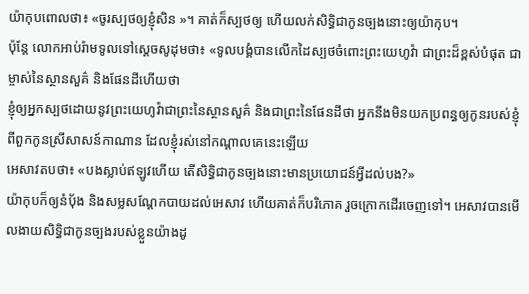យ៉ាកុបពោលថា៖ «ចូរស្បថឲ្យខ្ញុំសិន »។ គាត់ក៏ស្បថឲ្យ ហើយលក់សិទ្ធិជាកូនច្បងនោះឲ្យយ៉ាកុប។
ប៉ុន្ដែ លោកអាប់រ៉ាមទូលទៅស្តេចសូដុមថា៖ «ទូលបង្គំបានលើកដៃស្បថចំពោះព្រះយេហូវ៉ា ជាព្រះដ៏ខ្ពស់បំផុត ជាម្ចាស់នៃស្ថានសួគ៌ និងផែនដីហើយថា
ខ្ញុំឲ្យអ្នកស្បថដោយនូវព្រះយេហូវ៉ាជាព្រះនៃស្ថានសួគ៌ និងជាព្រះនៃផែនដីថា អ្នកនឹងមិនយកប្រពន្ធឲ្យកូនរបស់ខ្ញុំពីពួកកូនស្រីសាសន៍កាណាន ដែលខ្ញុំរស់នៅកណ្ដាលគេនេះឡើយ
អេសាវតបថា៖ «បងស្លាប់ឥឡូវហើយ តើសិទ្ធិជាកូនច្បងនោះមានប្រយោជន៍អ្វីដល់បង?»
យ៉ាកុបក៏ឲ្យនំបុ័ង និងសម្លសណ្តែកបាយដល់អេសាវ ហើយគាត់ក៏បរិភោគ រួចក្រោកដើរចេញទៅ។ អេសាវបានមើលងាយសិទ្ធិជាកូនច្បងរបស់ខ្លួនយ៉ាងដូ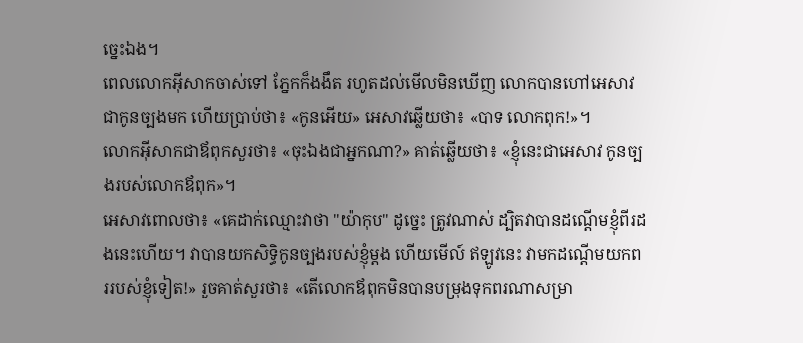ច្នេះឯង។
ពេលលោកអ៊ីសាកចាស់ទៅ ភ្នែកក៏ងងឹត រហូតដល់មើលមិនឃើញ លោកបានហៅអេសាវ ជាកូនច្បងមក ហើយប្រាប់ថា៖ «កូនអើយ» អេសាវឆ្លើយថា៖ «បាទ លោកពុក!»។
លោកអ៊ីសាកជាឪពុកសួរថា៖ «ចុះឯងជាអ្នកណា?» គាត់ឆ្លើយថា៖ «ខ្ញុំនេះជាអេសាវ កូនច្បងរបស់លោកឪពុក»។
អេសាវពោលថា៖ «គេដាក់ឈ្មោះវាថា "យ៉ាកុប" ដូច្នេះ ត្រូវណាស់ ដ្បិតវាបានដណ្តើមខ្ញុំពីរដងនេះហើយ។ វាបានយកសិទ្ធិកូនច្បងរបស់ខ្ញុំម្តង ហើយមើល៍ ឥឡូវនេះ វាមកដណ្តើមយកពររបស់ខ្ញុំទៀត!» រួចគាត់សួរថា៖ «តើលោកឪពុកមិនបានបម្រុងទុកពរណាសម្រា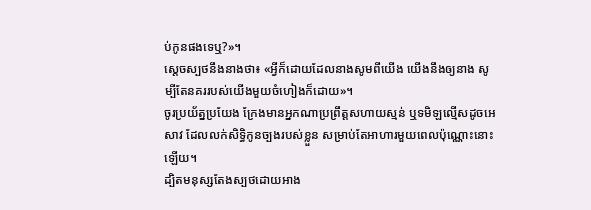ប់កូនផងទេឬ?»។
ស្ដេចស្បថនឹងនាងថា៖ «អ្វីក៏ដោយដែលនាងសូមពីយើង យើងនឹងឲ្យនាង សូម្បីតែនគររបស់យើងមួយចំហៀងក៏ដោយ»។
ចូរប្រយ័ត្នប្រយែង ក្រែងមានអ្នកណាប្រព្រឹត្តសហាយស្មន់ ឬទមិឡល្មើសដូចអេសាវ ដែលលក់សិទ្ធិកូនច្បងរបស់ខ្លួន សម្រាប់តែអាហារមួយពេលប៉ុណ្ណោះនោះឡើយ។
ដ្បិតមនុស្សតែងស្បថដោយអាង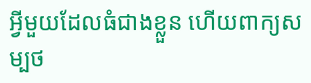អ្វីមួយដែលធំជាងខ្លួន ហើយពាក្យសម្បថ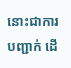នោះជាការបញ្ជាក់ ដើ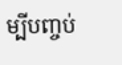ម្បីបញ្ចប់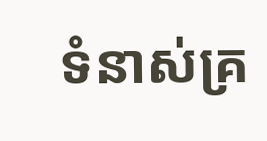ទំនាស់គ្រ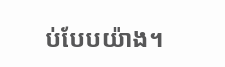ប់បែបយ៉ាង។